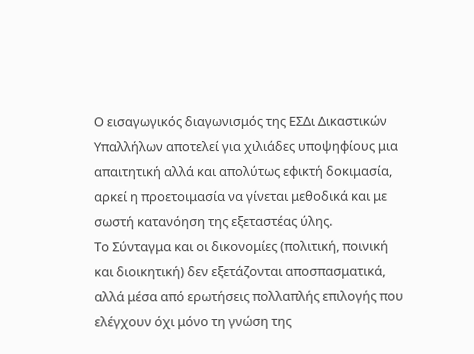Ο εισαγωγικός διαγωνισμός της ΕΣΔι Δικαστικών Υπαλλήλων αποτελεί για χιλιάδες υποψηφίους μια απαιτητική αλλά και απολύτως εφικτή δοκιμασία, αρκεί η προετοιμασία να γίνεται μεθοδικά και με σωστή κατανόηση της εξεταστέας ύλης.
Το Σύνταγμα και οι δικονομίες (πολιτική, ποινική και διοικητική) δεν εξετάζονται αποσπασματικά, αλλά μέσα από ερωτήσεις πολλαπλής επιλογής που ελέγχουν όχι μόνο τη γνώση της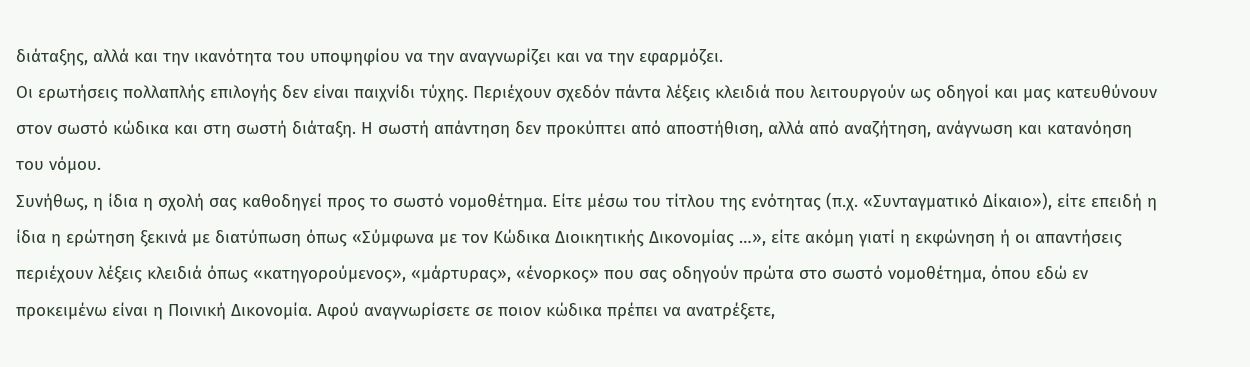διάταξης, αλλά και την ικανότητα του υποψηφίου να την αναγνωρίζει και να την εφαρμόζει.
Οι ερωτήσεις πολλαπλής επιλογής δεν είναι παιχνίδι τύχης. Περιέχουν σχεδόν πάντα λέξεις κλειδιά που λειτουργούν ως οδηγοί και μας κατευθύνουν στον σωστό κώδικα και στη σωστή διάταξη. Η σωστή απάντηση δεν προκύπτει από αποστήθιση, αλλά από αναζήτηση, ανάγνωση και κατανόηση του νόμου.
Συνήθως, η ίδια η σχολή σας καθοδηγεί προς το σωστό νομοθέτημα. Είτε μέσω του τίτλου της ενότητας (π.χ. «Συνταγματικό Δίκαιο»), είτε επειδή η ίδια η ερώτηση ξεκινά με διατύπωση όπως «Σύμφωνα με τον Κώδικα Διοικητικής Δικονομίας …», είτε ακόμη γιατί η εκφώνηση ή οι απαντήσεις περιέχουν λέξεις κλειδιά όπως «κατηγορούμενος», «μάρτυρας», «ένορκος» που σας οδηγούν πρώτα στο σωστό νομοθέτημα, όπου εδώ εν προκειμένω είναι η Ποινική Δικονομία. Αφού αναγνωρίσετε σε ποιον κώδικα πρέπει να ανατρέξετε,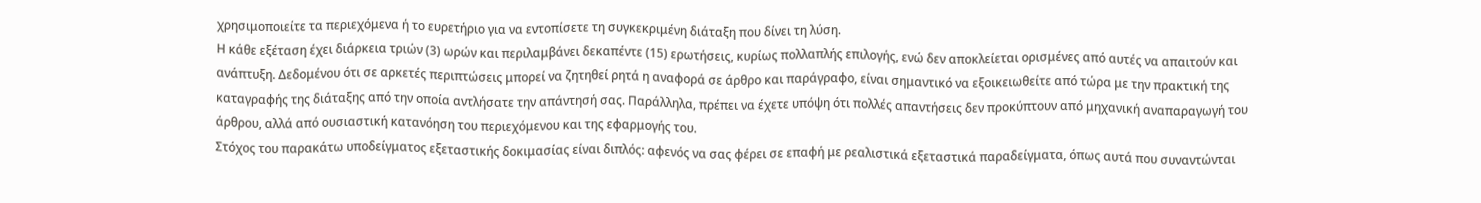χρησιμοποιείτε τα περιεχόμενα ή το ευρετήριο για να εντοπίσετε τη συγκεκριμένη διάταξη που δίνει τη λύση.
Η κάθε εξέταση έχει διάρκεια τριών (3) ωρών και περιλαμβάνει δεκαπέντε (15) ερωτήσεις, κυρίως πολλαπλής επιλογής, ενώ δεν αποκλείεται ορισμένες από αυτές να απαιτούν και ανάπτυξη. Δεδομένου ότι σε αρκετές περιπτώσεις μπορεί να ζητηθεί ρητά η αναφορά σε άρθρο και παράγραφο, είναι σημαντικό να εξοικειωθείτε από τώρα με την πρακτική της καταγραφής της διάταξης από την οποία αντλήσατε την απάντησή σας. Παράλληλα, πρέπει να έχετε υπόψη ότι πολλές απαντήσεις δεν προκύπτουν από μηχανική αναπαραγωγή του άρθρου, αλλά από ουσιαστική κατανόηση του περιεχόμενου και της εφαρμογής του.
Στόχος του παρακάτω υποδείγματος εξεταστικής δοκιμασίας είναι διπλός: αφενός να σας φέρει σε επαφή με ρεαλιστικά εξεταστικά παραδείγματα, όπως αυτά που συναντώνται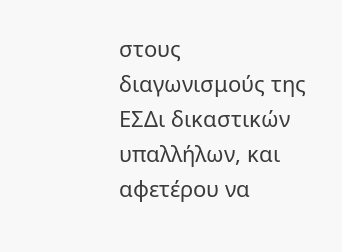στους διαγωνισμούς της ΕΣΔι δικαστικών υπαλλήλων, και αφετέρου να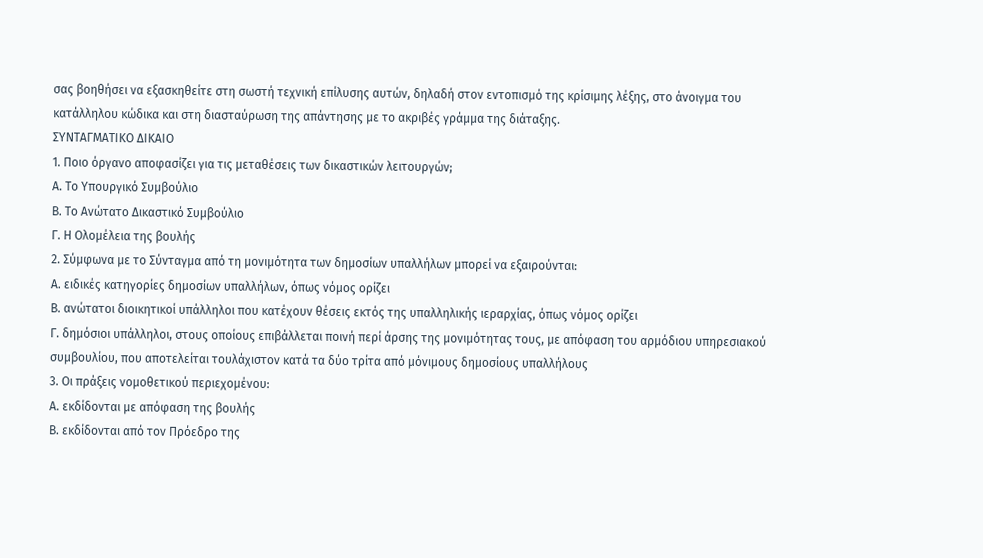σας βοηθήσει να εξασκηθείτε στη σωστή τεχνική επίλυσης αυτών, δηλαδή στον εντοπισμό της κρίσιμης λέξης, στο άνοιγμα του κατάλληλου κώδικα και στη διασταύρωση της απάντησης με το ακριβές γράμμα της διάταξης.
ΣΥΝΤΑΓΜΑΤΙΚΟ ΔΙΚΑΙΟ
1. Ποιο όργανο αποφασίζει για τις μεταθέσεις των δικαστικών λειτουργών;
Α. Το Υπουργικό Συμβούλιο
Β. Το Ανώτατο Δικαστικό Συμβούλιο
Γ. Η Ολομέλεια της βουλής
2. Σύμφωνα με το Σύνταγμα από τη μονιμότητα των δημοσίων υπαλλήλων μπορεί να εξαιρούνται:
Α. ειδικές κατηγορίες δημοσίων υπαλλήλων, όπως νόμος ορίζει
Β. ανώτατοι διοικητικοί υπάλληλοι που κατέχουν θέσεις εκτός της υπαλληλικής ιεραρχίας, όπως νόμος ορίζει
Γ. δημόσιοι υπάλληλοι, στους οποίους επιβάλλεται ποινή περί άρσης της μονιμότητας τους, με απόφαση του αρμόδιου υπηρεσιακού συμβουλίου, που αποτελείται τουλάχιστον κατά τα δύο τρίτα από μόνιμους δημοσίους υπαλλήλους
3. Οι πράξεις νομοθετικού περιεχομένου:
Α. εκδίδονται με απόφαση της βουλής
Β. εκδίδονται από τον Πρόεδρο της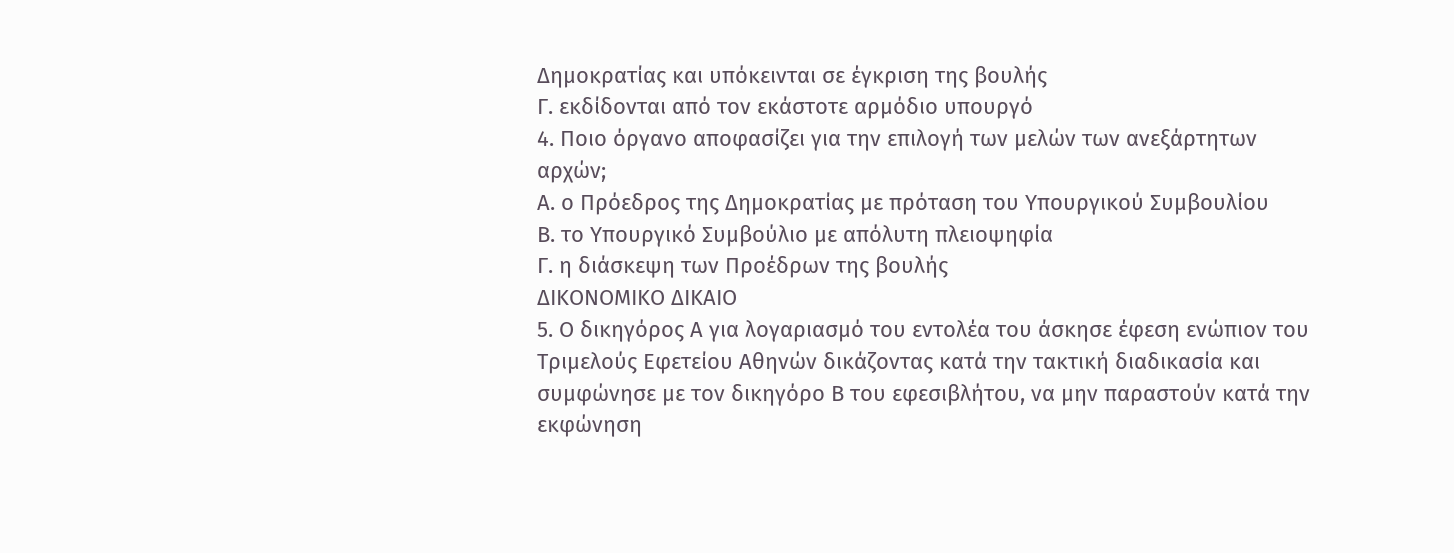Δημοκρατίας και υπόκεινται σε έγκριση της βουλής
Γ. εκδίδονται από τον εκάστοτε αρμόδιο υπουργό
4. Ποιο όργανο αποφασίζει για την επιλογή των μελών των ανεξάρτητων αρχών;
Α. ο Πρόεδρος της Δημοκρατίας με πρόταση του Υπουργικού Συμβουλίου
Β. το Υπουργικό Συμβούλιο με απόλυτη πλειοψηφία
Γ. η διάσκεψη των Προέδρων της βουλής
ΔΙΚΟΝΟΜΙΚΟ ΔΙΚΑΙΟ
5. Ο δικηγόρος Α για λογαριασμό του εντολέα του άσκησε έφεση ενώπιον του Τριμελούς Εφετείου Αθηνών δικάζοντας κατά την τακτική διαδικασία και συμφώνησε με τον δικηγόρο Β του εφεσιβλήτου, να μην παραστούν κατά την εκφώνηση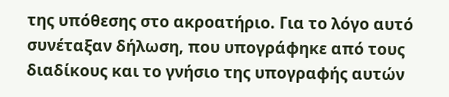της υπόθεσης στο ακροατήριο. Για το λόγο αυτό συνέταξαν δήλωση, που υπογράφηκε από τους διαδίκους και το γνήσιο της υπογραφής αυτών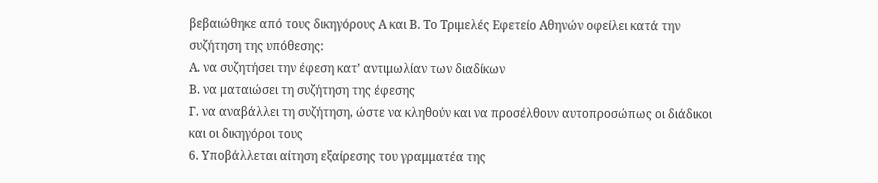βεβαιώθηκε από τους δικηγόρους Α και Β. Το Τριμελές Εφετείο Αθηνών οφείλει κατά την συζήτηση της υπόθεσης:
Α. να συζητήσει την έφεση κατ’ αντιμωλίαν των διαδίκων
Β. να ματαιώσει τη συζήτηση της έφεσης
Γ. να αναβάλλει τη συζήτηση, ώστε να κληθούν και να προσέλθουν αυτοπροσώπως οι διάδικοι και οι δικηγόροι τους
6. Υποβάλλεται αίτηση εξαίρεσης του γραμματέα της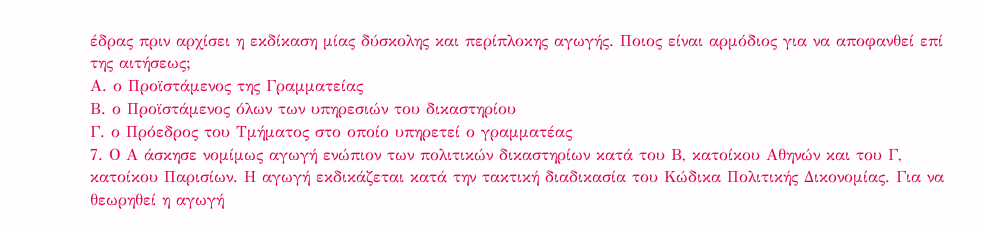έδρας πριν αρχίσει η εκδίκαση μίας δύσκολης και περίπλοκης αγωγής. Ποιος είναι αρμόδιος για να αποφανθεί επί της αιτήσεως;
Α. ο Προϊστάμενος της Γραμματείας
Β. ο Προϊστάμενος όλων των υπηρεσιών του δικαστηρίου
Γ. ο Πρόεδρος του Τμήματος στο οποίο υπηρετεί ο γραμματέας
7. Ο Α άσκησε νομίμως αγωγή ενώπιον των πολιτικών δικαστηρίων κατά του Β, κατοίκου Αθηνών και του Γ, κατοίκου Παρισίων. Η αγωγή εκδικάζεται κατά την τακτική διαδικασία του Κώδικα Πολιτικής Δικονομίας. Για να θεωρηθεί η αγωγή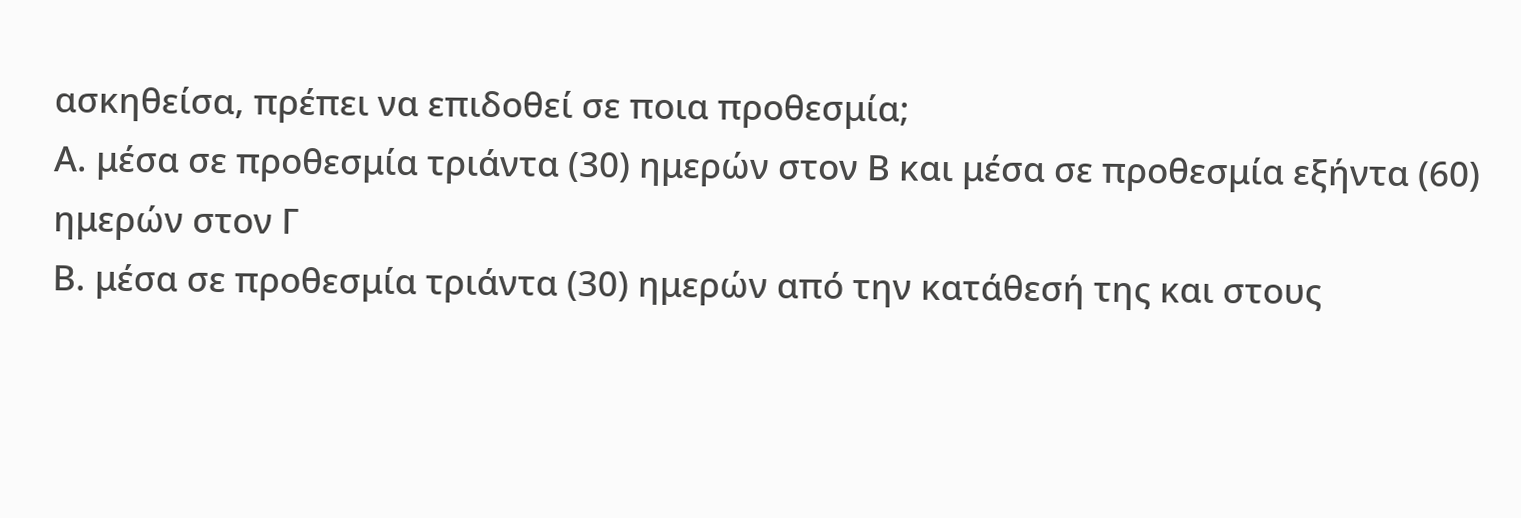ασκηθείσα, πρέπει να επιδοθεί σε ποια προθεσμία;
Α. μέσα σε προθεσμία τριάντα (30) ημερών στον Β και μέσα σε προθεσμία εξήντα (60) ημερών στον Γ
Β. μέσα σε προθεσμία τριάντα (30) ημερών από την κατάθεσή της και στους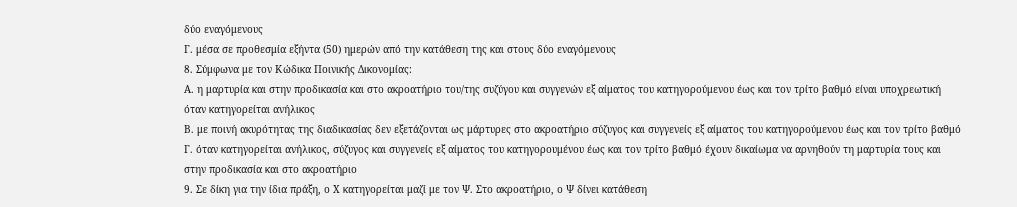δύο εναγόμενους
Γ. μέσα σε προθεσμία εξήντα (50) ημερών από την κατάθεση της και στους δύο εναγόμενους
8. Σύμφωνα με τον Κώδικα Ποινικής Δικονομίας:
Α. η μαρτυρία και στην προδικασία και στο ακροατήριο του/της συζύγου και συγγενών εξ αίματος του κατηγορούμενου έως και τον τρίτο βαθμό είναι υποχρεωτική όταν κατηγορείται ανήλικος
Β. με ποινή ακυρότητας της διαδικασίας δεν εξετάζονται ως μάρτυρες στο ακροατήριο σύζυγος και συγγενείς εξ αίματος του κατηγορούμενου έως και τον τρίτο βαθμό
Γ. όταν κατηγορείται ανήλικος, σύζυγος και συγγενείς εξ αίματος του κατηγορουμένου έως και τον τρίτο βαθμό έχουν δικαίωμα να αρνηθούν τη μαρτυρία τους και στην προδικασία και στο ακροατήριο
9. Σε δίκη για την ίδια πράξη, ο Χ κατηγορείται μαζί με τον Ψ. Στο ακροατήριο, ο Ψ δίνει κατάθεση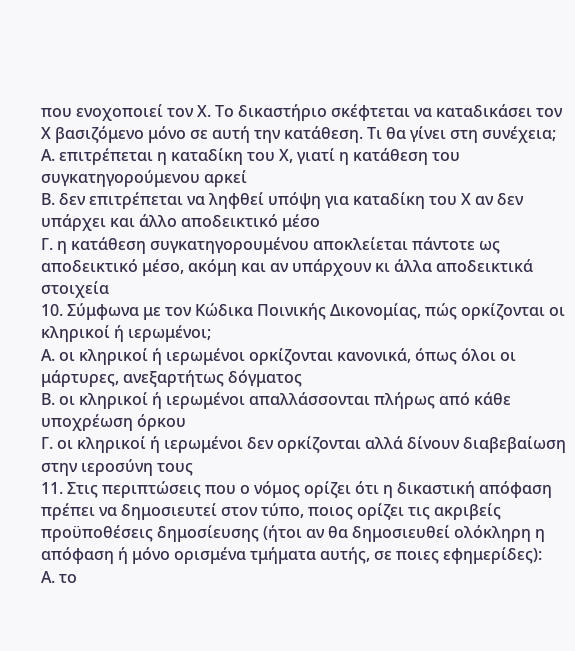που ενοχοποιεί τον Χ. Το δικαστήριο σκέφτεται να καταδικάσει τον Χ βασιζόμενο μόνο σε αυτή την κατάθεση. Τι θα γίνει στη συνέχεια;
Α. επιτρέπεται η καταδίκη του Χ, γιατί η κατάθεση του συγκατηγορούμενου αρκεί
Β. δεν επιτρέπεται να ληφθεί υπόψη για καταδίκη του Χ αν δεν υπάρχει και άλλο αποδεικτικό μέσο
Γ. η κατάθεση συγκατηγορουμένου αποκλείεται πάντοτε ως αποδεικτικό μέσο, ακόμη και αν υπάρχουν κι άλλα αποδεικτικά στοιχεία
10. Σύμφωνα με τον Κώδικα Ποινικής Δικονομίας, πώς ορκίζονται οι κληρικοί ή ιερωμένοι;
Α. οι κληρικοί ή ιερωμένοι ορκίζονται κανονικά, όπως όλοι οι μάρτυρες, ανεξαρτήτως δόγματος
Β. οι κληρικοί ή ιερωμένοι απαλλάσσονται πλήρως από κάθε υποχρέωση όρκου
Γ. οι κληρικοί ή ιερωμένοι δεν ορκίζονται αλλά δίνουν διαβεβαίωση στην ιεροσύνη τους
11. Στις περιπτώσεις που ο νόμος ορίζει ότι η δικαστική απόφαση πρέπει να δημοσιευτεί στον τύπο, ποιος ορίζει τις ακριβείς προϋποθέσεις δημοσίευσης (ήτοι αν θα δημοσιευθεί ολόκληρη η απόφαση ή μόνο ορισμένα τμήματα αυτής, σε ποιες εφημερίδες):
Α. το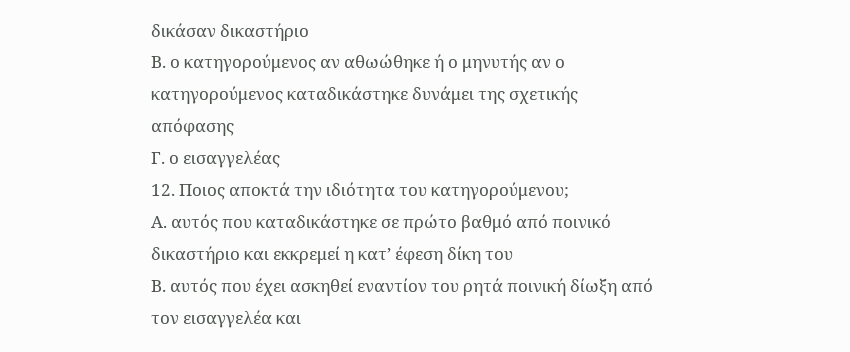δικάσαν δικαστήριο
Β. ο κατηγορούμενος αν αθωώθηκε ή ο μηνυτής αν ο κατηγορούμενος καταδικάστηκε δυνάμει της σχετικής απόφασης
Γ. ο εισαγγελέας
12. Ποιος αποκτά την ιδιότητα του κατηγορούμενου;
Α. αυτός που καταδικάστηκε σε πρώτο βαθμό από ποινικό δικαστήριο και εκκρεμεί η κατ’ έφεση δίκη του
Β. αυτός που έχει ασκηθεί εναντίον του ρητά ποινική δίωξη από τον εισαγγελέα και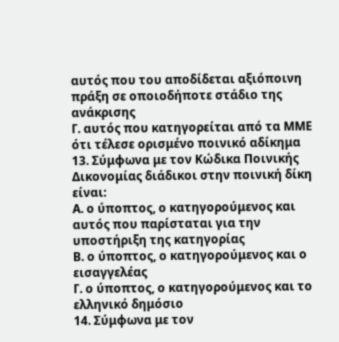αυτός που του αποδίδεται αξιόποινη πράξη σε οποιοδήποτε στάδιο της ανάκρισης
Γ. αυτός που κατηγορείται από τα ΜΜΕ ότι τέλεσε ορισμένο ποινικό αδίκημα
13. Σύμφωνα με τον Κώδικα Ποινικής Δικονομίας διάδικοι στην ποινική δίκη είναι:
Α. ο ύποπτος, ο κατηγορούμενος και αυτός που παρίσταται για την υποστήριξη της κατηγορίας
Β. ο ύποπτος, ο κατηγορούμενος και ο εισαγγελέας
Γ. ο ύποπτος, ο κατηγορούμενος και το ελληνικό δημόσιο
14. Σύμφωνα με τον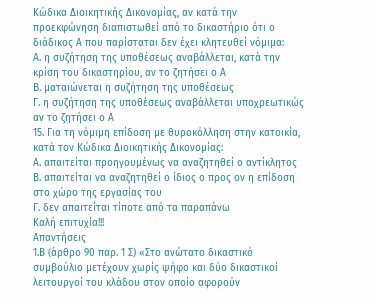Κώδικα Διοικητικής Δικονομίας, αν κατά την προεκφώνηση διαπιστωθεί από το δικαστήριο ότι ο διάδικος Α που παρίσταται δεν έχει κλητευθεί νόμιμα:
Α. η συζήτηση της υποθέσεως αναβάλλεται, κατά την κρίση του δικαστηρίου, αν το ζητήσει ο Α
Β. ματαιώνεται η συζήτηση της υποθέσεως
Γ. η συζήτηση της υποθέσεως αναβάλλεται υποχρεωτικώς αν το ζητήσει ο Α
15. Για τη νόμιμη επίδοση με θυροκόλληση στην κατοικία, κατά τον Κώδικα Διοικητικής Δικονομίας:
Α. απαιτείται προηγουμένως να αναζητηθεί ο αντίκλητος
Β. απαιτείται να αναζητηθεί ο ίδιος ο προς ον η επίδοση στο χώρο της εργασίας του
Γ. δεν απαιτείται τίποτε από τα παραπάνω
Καλή επιτυχία!!!
Απαντήσεις
1.Β (άρθρο 90 παρ. 1 Σ) «Στο ανώτατο δικαστικό συμβούλιο μετέχουν χωρίς ψήφο και δύο δικαστικοί λειτουργοί του κλάδου στον οποίο αφορούν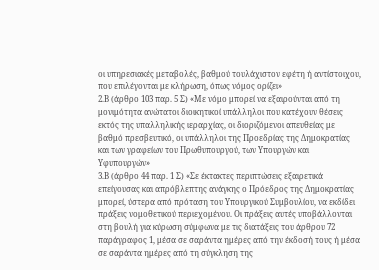οι υπηρεσιακές μεταβολές, βαθμού τουλάχιστον εφέτη ή αντίστοιχου, που επιλέγονται με κλήρωση, όπως νόμος ορίζει»
2.Β (άρθρο 103 παρ. 5 Σ) «Με νόμο μπορεί να εξαιρούνται από τη μονιμότητα ανώτατοι διοικητικοί υπάλληλοι που κατέχουν θέσεις εκτός της υπαλληλικής ιεραρχίας, οι διοριζόμενοι απευθείας με βαθμό πρεσβευτικό, οι υπάλληλοι της Προεδρίας της Δημοκρατίας και των γραφείων του Πρωθυπουργού, των Υπουργών και Υφυπουργών»
3.Β (άρθρο 44 παρ. 1 Σ) «Σε έκτακτες περιπτώσεις εξαιρετικά επείγουσας και απρόβλεπτης ανάγκης ο Πρόεδρος της Δημοκρατίας μπορεί, ύστερα από πρόταση του Υπουργικού Συμβουλίου, να εκδίδει πράξεις νομοθετικού περιεχομένου. Οι πράξεις αυτές υποβάλλονται στη βουλή για κύρωση σύμφωνα με τις διατάξεις του άρθρου 72 παράγραφος 1, μέσα σε σαράντα ημέρες από την έκδοσή τους ή μέσα σε σαράντα ημέρες από τη σύγκληση της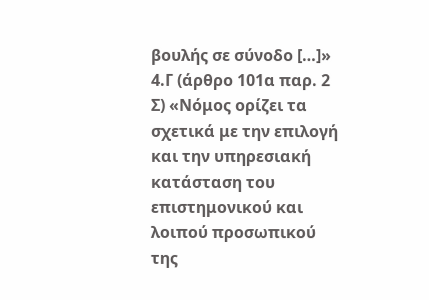βουλής σε σύνοδο […]»
4.Γ (άρθρο 101α παρ. 2 Σ) «Νόμος ορίζει τα σχετικά με την επιλογή και την υπηρεσιακή κατάσταση του επιστημονικού και λοιπού προσωπικού της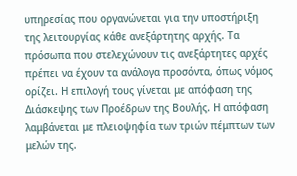υπηρεσίας που οργανώνεται για την υποστήριξη της λειτουργίας κάθε ανεξάρτητης αρχής. Τα πρόσωπα που στελεχώνουν τις ανεξάρτητες αρχές πρέπει να έχουν τα ανάλογα προσόντα, όπως νόμος ορίζει. Η επιλογή τους γίνεται με απόφαση της Διάσκεψης των Προέδρων της Βουλής. Η απόφαση λαμβάνεται με πλειοψηφία των τριών πέμπτων των μελών της.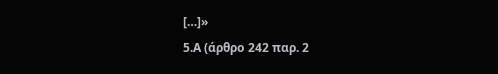[…]»
5.Α (άρθρο 242 παρ. 2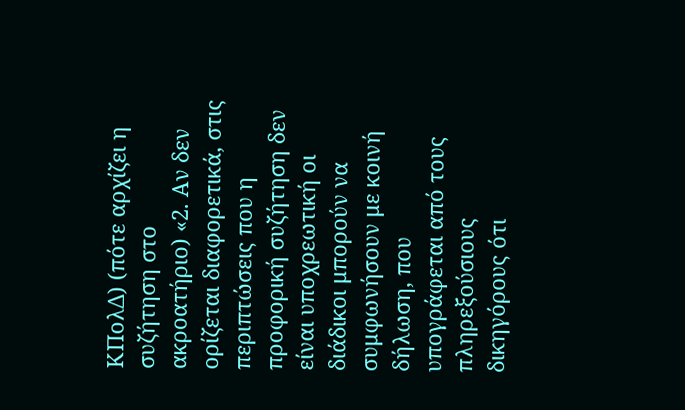ΚΠολΔ) (πότε αρχίζει η συζήτηση στο ακροατήριο) «2. Αν δεν ορίζεται διαφορετικά, στις περιπτώσεις που η προφορική συζήτηση δεν είναι υποχρεωτική οι διάδικοι μπορούν να συμφωνήσουν με κοινή δήλωση, που υπογράφεται από τους πληρεξούσιους δικηγόρους ότι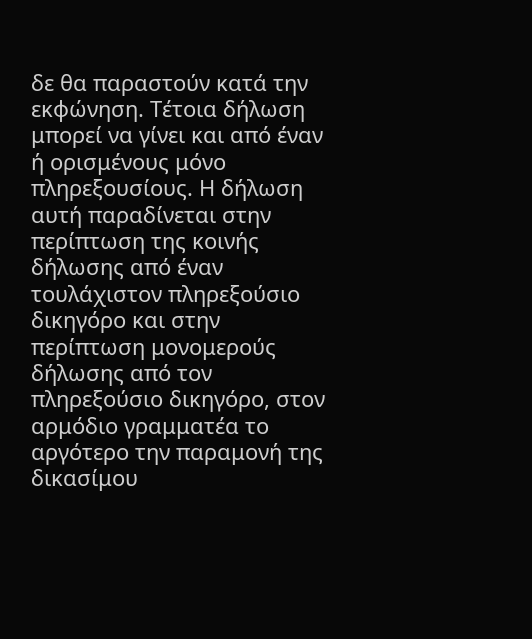δε θα παραστούν κατά την εκφώνηση. Τέτοια δήλωση μπορεί να γίνει και από έναν ή ορισμένους μόνο πληρεξουσίους. Η δήλωση αυτή παραδίνεται στην περίπτωση της κοινής δήλωσης από έναν τουλάχιστον πληρεξούσιο δικηγόρο και στην περίπτωση μονομερούς δήλωσης από τον πληρεξούσιο δικηγόρο, στον αρμόδιο γραμματέα το αργότερο την παραμονή της δικασίμου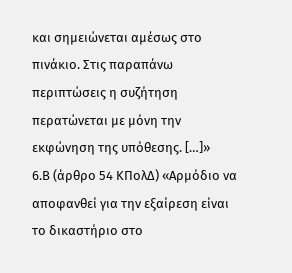και σημειώνεται αμέσως στο πινάκιο. Στις παραπάνω περιπτώσεις η συζήτηση περατώνεται με μόνη την εκφώνηση της υπόθεσης. […]»
6.Β (άρθρο 54 ΚΠολΔ) «Αρμόδιο να αποφανθεί για την εξαίρεση είναι το δικαστήριο στο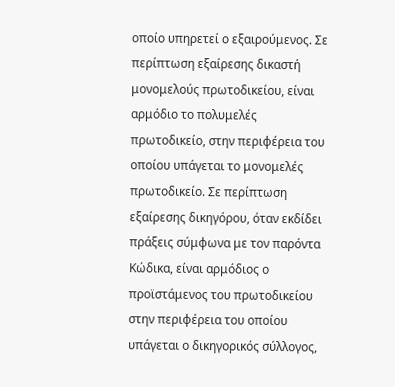οποίο υπηρετεί ο εξαιρούμενος. Σε περίπτωση εξαίρεσης δικαστή μονομελούς πρωτοδικείου, είναι αρμόδιο το πολυμελές πρωτοδικείο, στην περιφέρεια του οποίου υπάγεται το μονομελές πρωτοδικείο. Σε περίπτωση εξαίρεσης δικηγόρου, όταν εκδίδει πράξεις σύμφωνα με τον παρόντα Κώδικα, είναι αρμόδιος ο προϊστάμενος του πρωτοδικείου στην περιφέρεια του οποίου υπάγεται ο δικηγορικός σύλλογος,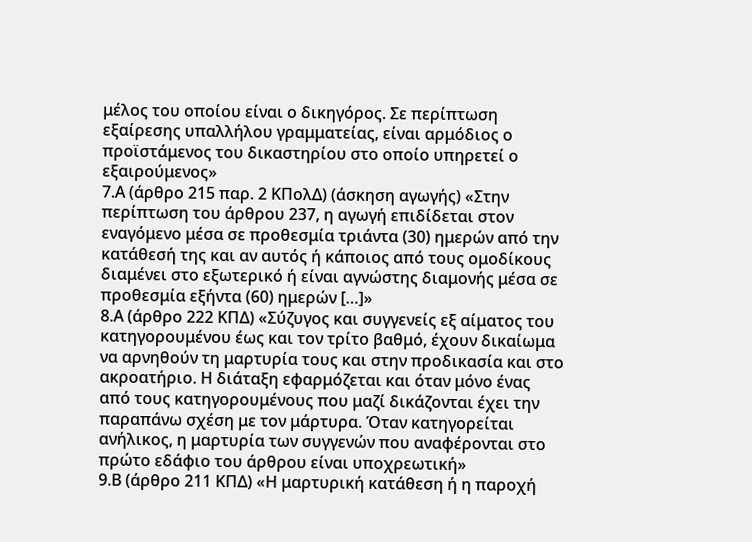μέλος του οποίου είναι ο δικηγόρος. Σε περίπτωση εξαίρεσης υπαλλήλου γραμματείας, είναι αρμόδιος ο προϊστάμενος του δικαστηρίου στο οποίο υπηρετεί ο εξαιρούμενος»
7.Α (άρθρο 215 παρ. 2 ΚΠολΔ) (άσκηση αγωγής) «Στην περίπτωση του άρθρου 237, η αγωγή επιδίδεται στον εναγόμενο μέσα σε προθεσμία τριάντα (30) ημερών από την κατάθεσή της και αν αυτός ή κάποιος από τους ομοδίκους διαμένει στο εξωτερικό ή είναι αγνώστης διαμονής μέσα σε προθεσμία εξήντα (60) ημερών […]»
8.Α (άρθρο 222 ΚΠΔ) «Σύζυγος και συγγενείς εξ αίματος του κατηγορουμένου έως και τον τρίτο βαθμό, έχουν δικαίωμα να αρνηθούν τη μαρτυρία τους και στην προδικασία και στο ακροατήριο. Η διάταξη εφαρμόζεται και όταν μόνο ένας από τους κατηγορουμένους που μαζί δικάζονται έχει την παραπάνω σχέση με τον μάρτυρα. Όταν κατηγορείται ανήλικος, η μαρτυρία των συγγενών που αναφέρονται στο πρώτο εδάφιο του άρθρου είναι υποχρεωτική»
9.Β (άρθρο 211 ΚΠΔ) «Η μαρτυρική κατάθεση ή η παροχή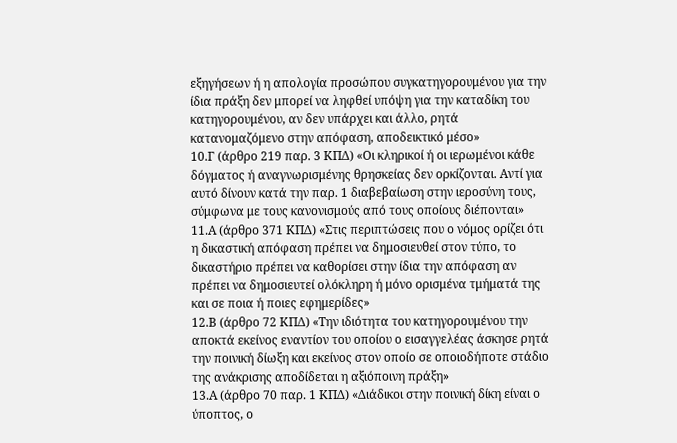εξηγήσεων ή η απολογία προσώπου συγκατηγορουμένου για την ίδια πράξη δεν μπορεί να ληφθεί υπόψη για την καταδίκη του κατηγορουμένου, αν δεν υπάρχει και άλλο, ρητά κατανομαζόμενο στην απόφαση, αποδεικτικό μέσο»
10.Γ (άρθρο 219 παρ. 3 ΚΠΔ) «Οι κληρικοί ή οι ιερωμένοι κάθε δόγματος ή αναγνωρισμένης θρησκείας δεν ορκίζονται. Αντί για αυτό δίνουν κατά την παρ. 1 διαβεβαίωση στην ιεροσύνη τους, σύμφωνα με τους κανονισμούς από τους οποίους διέπονται»
11.Α (άρθρο 371 ΚΠΔ) «Στις περιπτώσεις που ο νόμος ορίζει ότι η δικαστική απόφαση πρέπει να δημοσιευθεί στον τύπο, το δικαστήριο πρέπει να καθορίσει στην ίδια την απόφαση αν πρέπει να δημοσιευτεί ολόκληρη ή μόνο ορισμένα τμήματά της και σε ποια ή ποιες εφημερίδες»
12.Β (άρθρο 72 ΚΠΔ) «Την ιδιότητα του κατηγορουμένου την αποκτά εκείνος εναντίον του οποίου ο εισαγγελέας άσκησε ρητά την ποινική δίωξη και εκείνος στον οποίο σε οποιοδήποτε στάδιο της ανάκρισης αποδίδεται η αξιόποινη πράξη»
13.Α (άρθρο 70 παρ. 1 ΚΠΔ) «Διάδικοι στην ποινική δίκη είναι ο ύποπτος, ο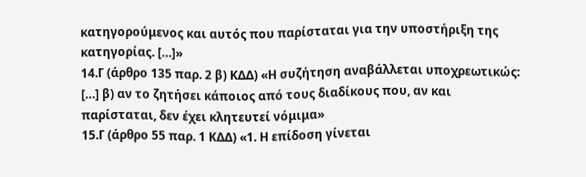κατηγορούμενος και αυτός που παρίσταται για την υποστήριξη της κατηγορίας. […]»
14.Γ (άρθρο 135 παρ. 2 β) ΚΔΔ) «Η συζήτηση αναβάλλεται υποχρεωτικώς: […] β) αν το ζητήσει κάποιος από τους διαδίκους που, αν και παρίσταται, δεν έχει κλητευτεί νόμιμα»
15.Γ (άρθρο 55 παρ. 1 ΚΔΔ) «1. Η επίδοση γίνεται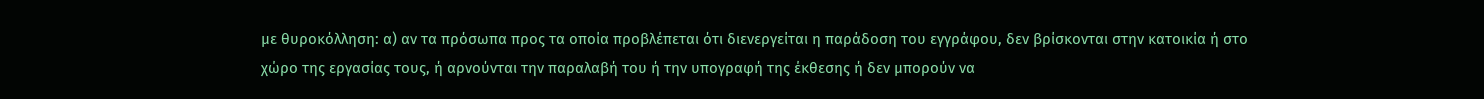με θυροκόλληση: α) αν τα πρόσωπα προς τα οποία προβλέπεται ότι διενεργείται η παράδοση του εγγράφου, δεν βρίσκονται στην κατοικία ή στο χώρο της εργασίας τους, ή αρνούνται την παραλαβή του ή την υπογραφή της έκθεσης ή δεν μπορούν να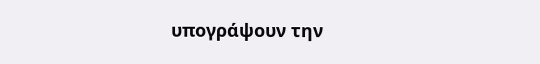υπογράψουν την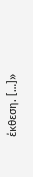έκθεση. […]»